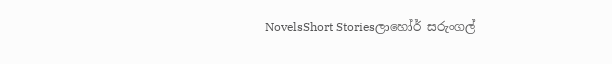NovelsShort Storiesලාහෝර් සරුංගල්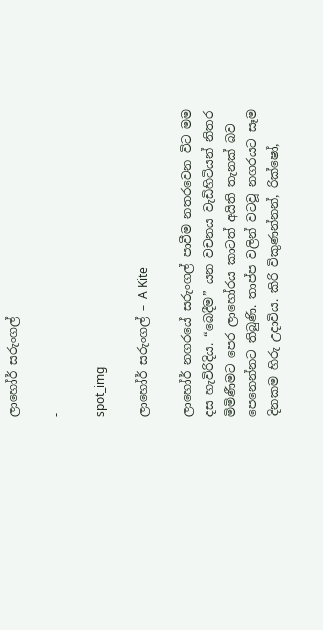ලාහෝර් සරුංගල්

-

spot_img

ලාහෝර් සරුංගල් – A Kite

ලාහෝර් නගරයේ සරුංගල් පාවීම නතරවෙන විට මම දස හැවිරිදිය. “බෙදීම” යන වචනය වැඩිහිටියන් නිතර මිමිණීමට පෙර ලාහෝරය කාටත් අයිති තැනක් බව පෙනෙන්නට තිබුණි. තාප්ප වලින් වටවූ නගරයට සෑම දිනකම හිරු උදාවිය. කිරි විකුණන්නන්, රික්ෂෝ,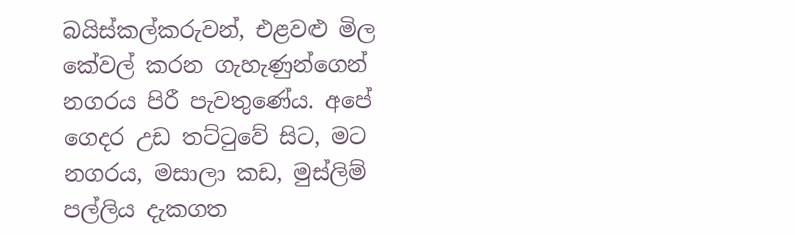බයිස්කල්කරුවන්, එළවළු මිල කේවල් කරන ගැහැණුන්ගෙන් නගරය පිරී පැවතුණේය. අපේ ගෙදර උඩ තට්ටුවේ සිට, මට නගරය, මසාලා කඩ, මුස්ලිම් පල්ලිය දැකගත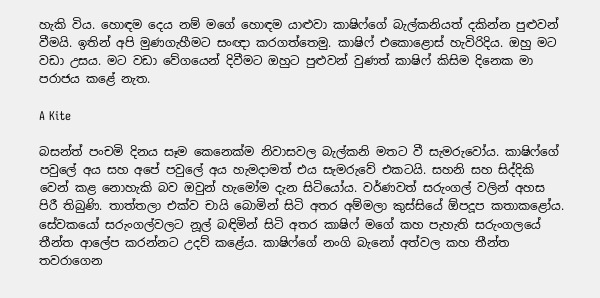හැකි විය. හොඳම දෙය නම් මගේ හොඳම යාළුවා කාෂිෆ්ගේ බැල්කනියත් දකින්න පුළුවන් වීමයි. ඉතින් අපි මුණගැහීමට සංඥා කරගත්තෙමු. කාෂිෆ් එකොළොස් හැවිරිදිය. ඔහු මට වඩා උසය. මට වඩා වේගයෙන් දිවීමට ඔහුට පුළුවන් වුණත් කාෂිෆ් කිසිම දිනෙක මා පරාජය කළේ නැත.

A Kite

බසන්ත් පංචමි දිනය සෑම කෙනෙක්ම නිවාසවල බැල්කනි මතට වී සැමරුවෝය. කාෂිෆ්ගේ පවුලේ අය සහ අපේ පවුලේ අය හැමදාමත් එය සැමරුවේ එකටයි. සහනි සහ සිද්දිකි වෙන් කළ නොහැකි බව ඔවුන් හැමෝම දැන සිටියෝය. වර්ණවත් සරුංගල් වලින් අහස පිරී තිබුණි. තාත්තලා එක්ව චායි බොමින් සිටි අතර අම්මලා කුස්සියේ ඕපදූප කතාකළෝය. සේවකයෝ සරුංගල්වලට නූල් බඳිමින් සිටි අතර කාෂිෆ් මගේ කහ පැහැති සරුංගලයේ තීන්ත ආලේප කරන්නට උදව් කළේය. කාෂිෆ්ගේ නංගි බැනෝ අත්වල කහ තීන්ත තවරාගෙන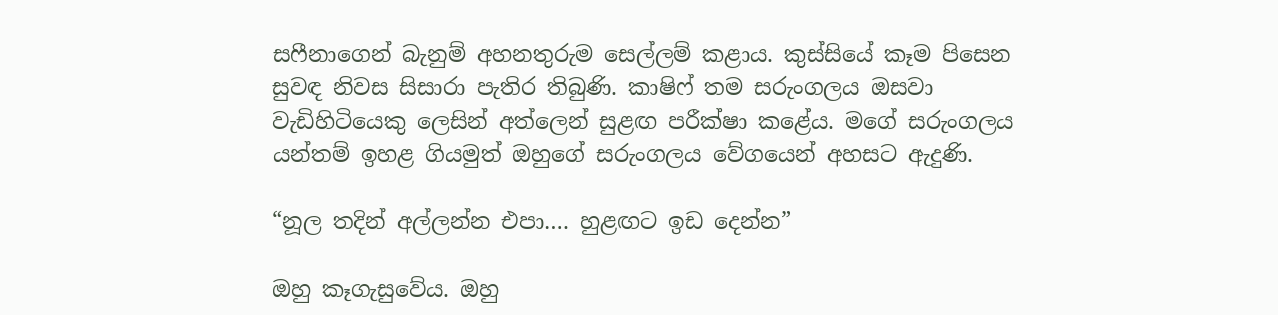සෆීනාගෙන් බැනුම් අහනතුරුම සෙල්ලම් කළාය. කුස්සියේ කෑම පිසෙන සුවඳ නිවස සිසාරා පැතිර තිබුණි. කාෂිෆ් තම සරුංගලය ඔසවා වැඩිහිටියෙකු ලෙසින් අත්ලෙන් සුළඟ පරීක්ෂා කළේය. මගේ සරුංගලය යන්තම් ඉහළ ගියමුත් ඔහුගේ සරුංගලය වේගයෙන් අහසට ඇදුණි.

“නූල තදින් අල්ලන්න එපා…. හුළඟට ඉඩ දෙන්න”

ඔහු කෑගැසුවේය. ඔහු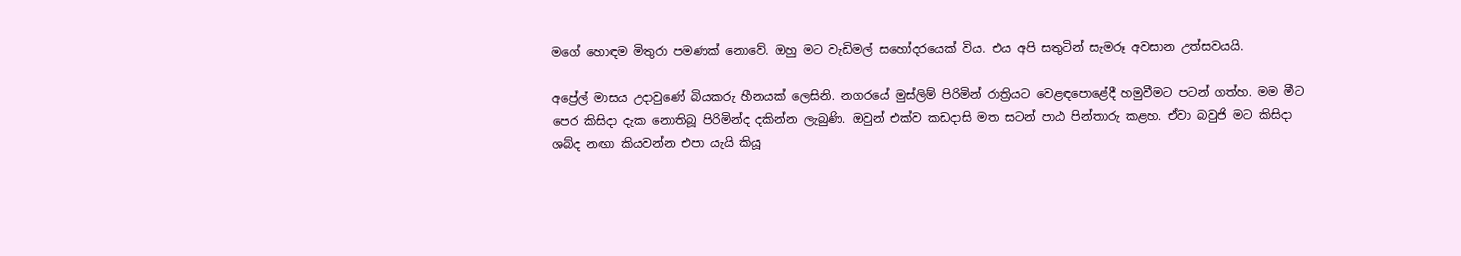මගේ හොඳම මිතුරා පමණක් නොවේ. ඔහු මට වැඩිමල් සහෝදරයෙක් විය. එය අපි සතුටින් සැමරූ අවසාන උත්සවයයි.

අප්‍රේල් මාසය උදාවුණේ බියකරු හීනයක් ලෙසිනි. නගරයේ මුස්ලිම් පිරිමින් රාත්‍රියට වෙළඳපොළේදී හමුවීමට පටන් ගත්හ. මම මීට පෙර කිසිදා දැක නොතිබූ පිරිමින්ද දකින්න ලැබුණි. ඔවුන් එක්ව කඩදාසි මත සටන් පාඨ පින්තාරු කළහ. ඒවා බවුජි මට කිසිදා ශබ්ද නඟා කියවන්න එපා යැයි කියූ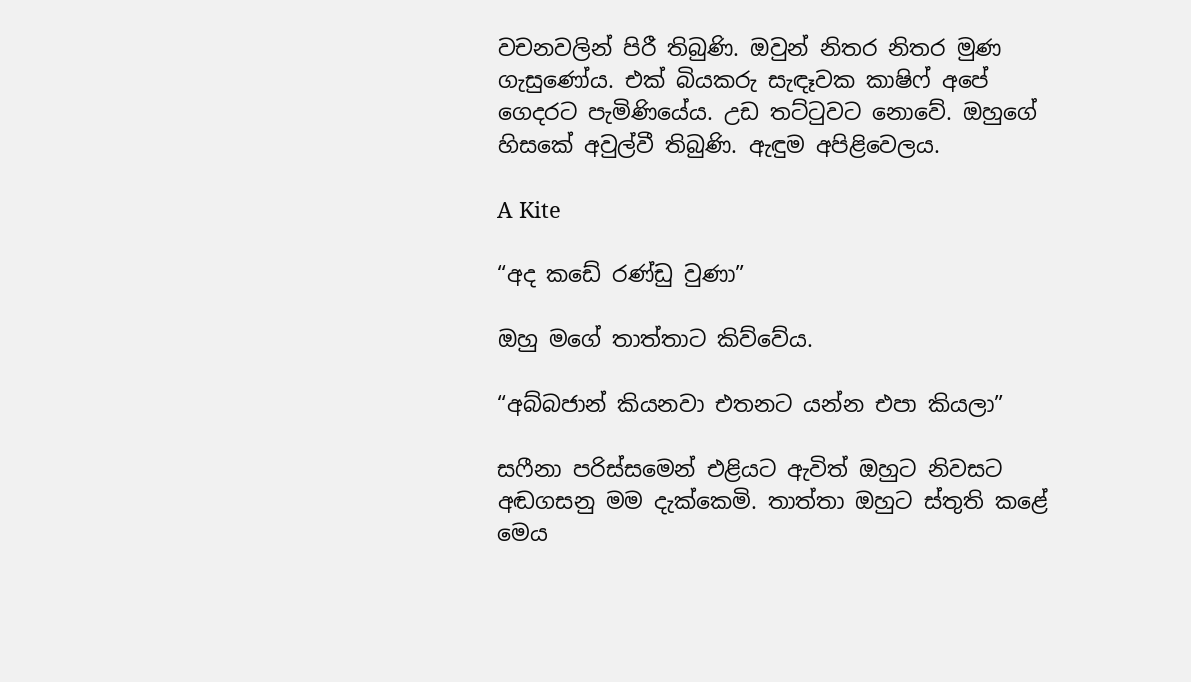වචනවලින් පිරී තිබුණි. ඔවුන් නිතර නිතර මුණ ගැසුණෝය. එක් බියකරු සැඳෑවක කාෂිෆ් අපේ ගෙදරට පැමිණියේය. උඩ තට්ටුවට නොවේ. ඔහුගේ හිසකේ අවුල්වී තිබුණි. ඇඳුම අපිළිවෙලය.

A Kite

“අද කඩේ රණ්ඩු වුණා”

ඔහු මගේ තාත්තාට කිව්වේය.

“අබ්බජාන් කියනවා එතනට යන්න එපා කියලා”

සෆීනා පරිස්සමෙන් එළියට ඇවිත් ඔහුට නිවසට අඬගසනු මම දැක්කෙමි. තාත්තා ඔහුට ස්තුති කළේ මෙය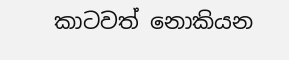කාටවත් නොකියන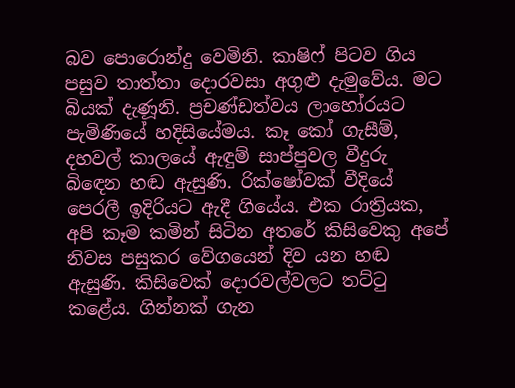බව පොරොන්දු වෙමිනි. කාෂිෆ් පිටව ගිය පසුව තාත්තා දොරවසා අගුළු දැමුවේය. මට බියක් දැණූනි. ප්‍රචණ්ඩත්වය ලාහෝරයට පැමිණියේ හදිසියේමය. කෑ කෝ ගැසීම්, දහවල් කාලයේ ඇඳුම් සාප්පුවල වීදුරු බිඳෙන හඬ ඇසුණි. රික්ෂෝවක් වීදියේ පෙරලී ඉදිරියට ඇදී ගියේය. එක රාත්‍රියක, අපි කෑම කමින් සිටින අතරේ කිසිවෙකු අපේ නිවස පසුකර වේගයෙන් දිව යන හඬ ඇසුණි. කිසිවෙක් දොරවල්වලට තට්ටු කළේය. ගින්නක් ගැන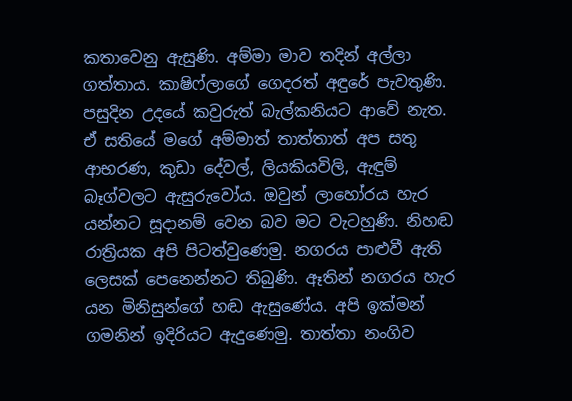කතාවෙනු ඇසුණි. අම්මා මාව තදින් අල්ලා ගත්තාය. කාෂිෆ්ලාගේ ගෙදරත් අඳුරේ පැවතුණි. පසුදින උදයේ කවුරුත් බැල්කනියට ආවේ නැත. ඒ සතියේ මගේ අම්මාත් තාත්තාත් අප සතු ආභරණ, කුඩා දේවල්, ලියකියවිලි, ඇඳුම් බෑග්වලට ඇසුරුවෝය. ඔවුන් ලාහෝරය හැර යන්නට සූදානම් වෙන බව මට වැටහුණි. නිහඬ රාත්‍රියක අපි පිටත්වුණෙමු. නගරය පාළුවී ඇති ලෙසක් පෙනෙන්නට තිබුණි. ඈතින් නගරය හැර යන මිනිසුන්ගේ හඬ ඇසුණේය. අපි ඉක්මන් ගමනින් ඉදිරියට ඇදුණෙමු. තාත්තා නංගිව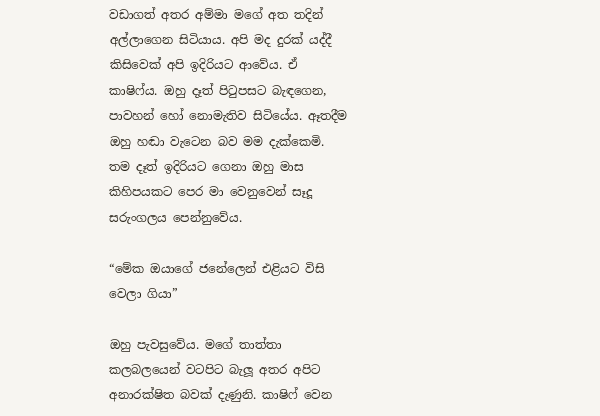වඩාගත් අතර අම්මා මගේ අත තදින් අල්ලාගෙන සිටියාය. අපි මද දුරක් යද්දී කිසිවෙක් අපි ඉදිරියට ආවේය. ඒ කාෂිෆ්ය. ඔහු දෑත් පිටුපසට බැඳගෙන, පාවහන් හෝ නොමැතිව සිටියේය. ඈතදීම ඔහු හඬා වැටෙන බව මම දැක්කෙමි. තම දෑත් ඉදිරියට ගෙනා ඔහු මාස කිහිපයකට පෙර මා වෙනුවෙන් සෑදූ සරුංගලය පෙන්නුවේය.

“මේක ඔයාගේ ජනේලෙන් එළියට විසි වෙලා ගියා”

ඔහු පැවසුවේය. මගේ තාත්තා කලබලයෙන් වටපිට බැලූ අතර අපිට අනාරක්ෂිත බවක් දැණුනි. කාෂිෆ් වෙන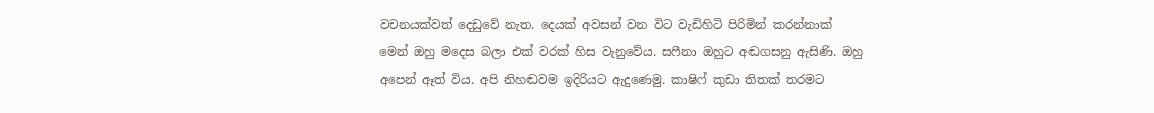වචනයක්වත් දෙඩුවේ නැත. දෙයක් අවසන් වන විට වැඩිහිටි පිරිමින් කරන්නාක් මෙන් ඔහු මදෙස බලා එක් වරක් හිස වැනුවේය. සෆීනා ඔහුට අඬගසනු ඇසිණි. ඔහු අපෙන් ඈත් විය. අපි නිහඬවම ඉදිරියට ඇදුණෙමු. කාෂිෆ් කුඩා තිතක් තරමට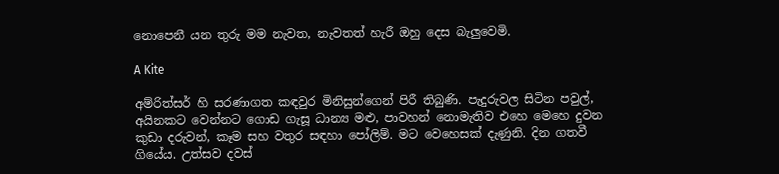නොපෙනී යන තුරු මම නැවත, නැවතත් හැරී ඔහු දෙස බැලුවෙමි.

A Kite

අම්රිත්සර් හි සරණාගත කඳවුර මිනිසුන්ගෙන් පිරී තිබුණි. පැදුරුවල සිටින පවුල්, අයිනකට වෙන්නට ගොඩ ගැසූ ධාන්‍ය මළු, පාවහන් නොමැතිව එහෙ මෙහෙ දුවන කුඩා දරුවන්, කෑම සහ වතුර සඳහා පෝලිම්. මට වෙහෙසක් දැණුනි. දින ගතවී ගියේය. උත්සව දවස්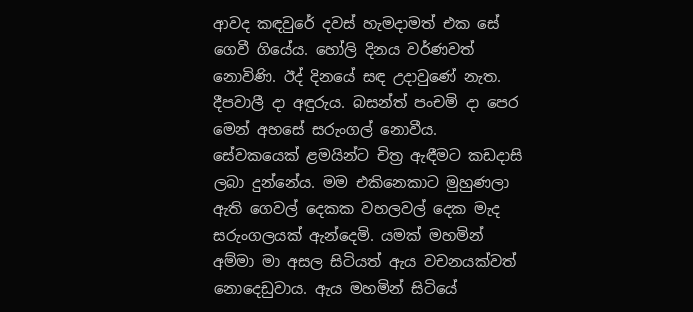ආවද කඳවුරේ දවස් හැමදාමත් එක සේ ගෙවී ගියේය. හෝලි දිනය වර්ණවත් නොවිණි. ඊද් දිනයේ සඳ උදාවුණේ නැත. දීපවාලී දා අඳුරුය. බසන්ත් පංචමි දා පෙර මෙන් අහසේ සරුංගල් නොවීය. සේවකයෙක් ළමයින්ට චිත්‍ර ඇඳීමට කඩදාසි ලබා දුන්නේය. මම එකිනෙකාට මුහුණලා ඇති ගෙවල් දෙකක වහලවල් දෙක මැද සරුංගලයක් ඇන්දෙමි. යමක් මහමින් අම්මා මා අසල සිටියත් ඇය වචනයක්වත් නොදෙඩුවාය. ඇය මහමින් සිටියේ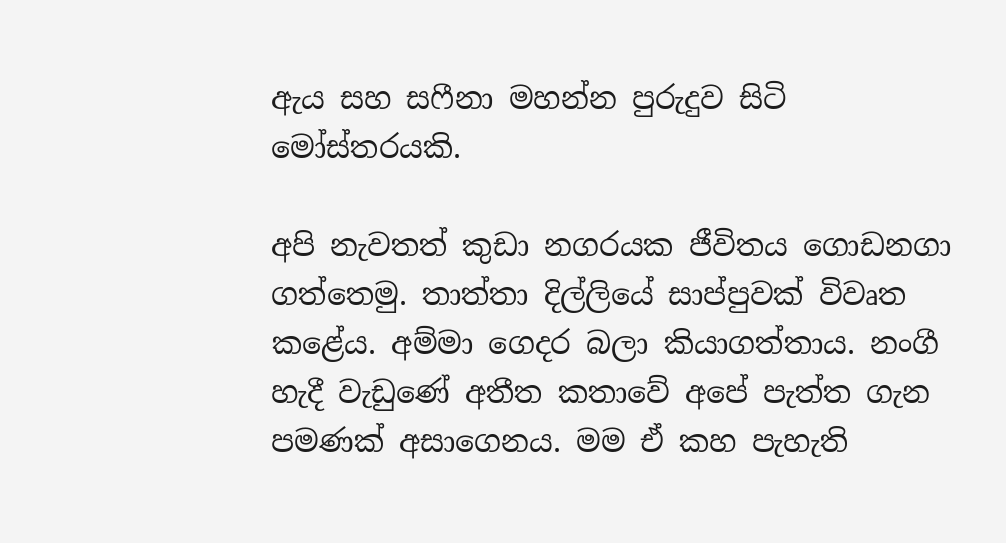ඇය සහ සෆීනා මහන්න පුරුදුව සිටි මෝස්තරයකි.

අපි නැවතත් කුඩා නගරයක ජීවිතය ගොඩනගා ගත්තෙමු. තාත්තා දිල්ලියේ සාප්පුවක් විවෘත කළේය. අම්මා ගෙදර බලා කියාගත්තාය. නංගී හැදී වැඩුණේ අතීත කතාවේ අපේ පැත්ත ගැන පමණක් අසාගෙනය. මම ඒ කහ පැහැති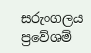සරුංගලය ප්‍රවේශම්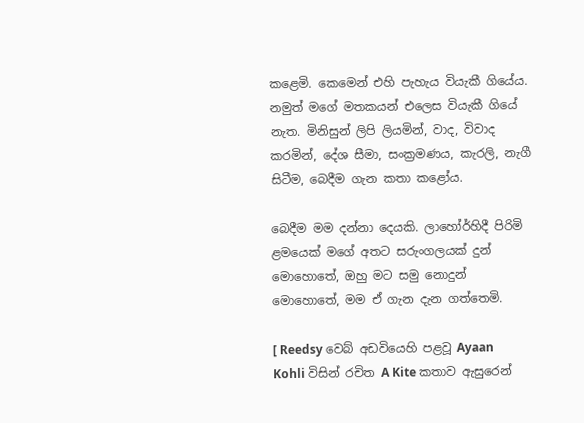කළෙමි. කෙමෙන් එහි පැහැය වියැකී ගියේය. නමුත් මගේ මතකයන් එලෙස වියැකී ගියේ නැත. මිනිසුන් ලිපි ලියමින්, වාද, විවාද කරමින්, දේශ සීමා, සංක්‍රමණය, කැරලි, නැගී සිටීම, බෙදීම ගැන කතා කළෝය.

බෙදීම මම දන්නා දෙයකි. ලාහෝර්හිදී පිරිමි ළමයෙක් මගේ අතට සරුංගලයක් දුන් මොහොතේ, ඔහු මට සමු නොදුන් මොහොතේ, මම ඒ ගැන දැන ගත්තෙමි.

[ Reedsy වෙබ් අඩවියෙහි පළවූ Ayaan Kohli විසින් රචිත A Kite කතාව ඇසුරෙන්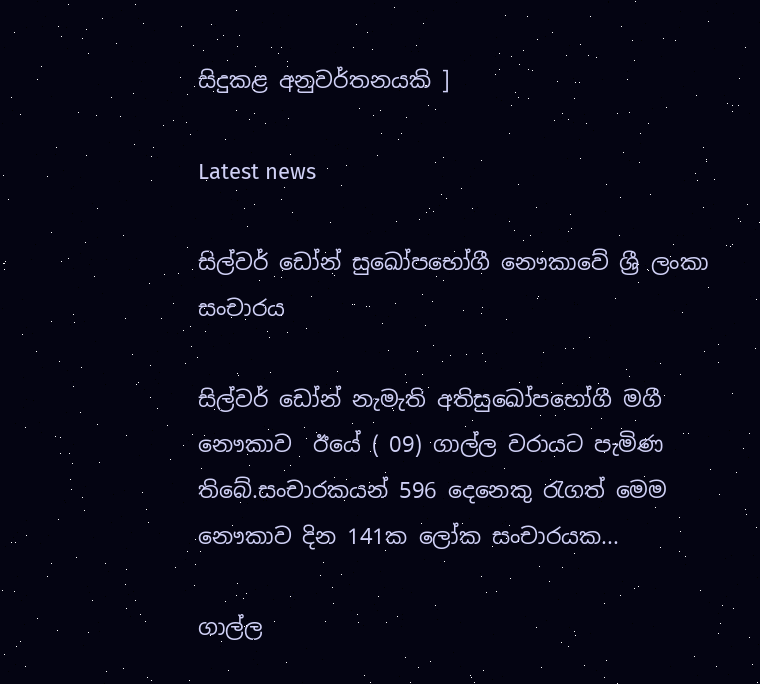සිදුකළ අනුවර්තනයකි ]

Latest news

සිල්වර් ඩෝන් සුඛෝපභෝගී නෞකාවේ ශ්‍රී ලංකා සංචාරය

සිල්වර් ඩෝන් නැමැති අතිසුඛෝපභෝගී මගී නෞකාව  ඊයේ ( 09) ගාල්ල වරායට පැමිණ තිබේ.සංචාරකයන් 596 දෙනෙකු රැගත් මෙම නෞකාව දින 141ක ලෝක සංචාරයක...

ගාල්ල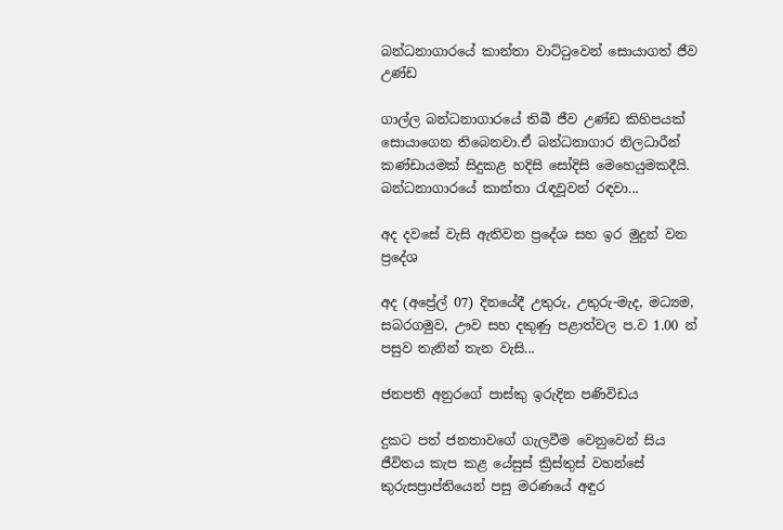බන්ධනාගාරයේ කාන්තා වාට්ටුවෙන් සොයාගත් ජීව උණ්ඩ

ගාල්ල බන්ධනාගාරයේ තිබී ජීව උණ්ඩ කිහිපයක් සොයාගෙන තිබෙනවා.ඒ බන්ධනාගාර නිලධාරීන් කණ්ඩායමක් සිදුකළ හදිසි සෝදිසි මෙහෙයුමකදීයි. බන්ධනාගාරයේ කාන්තා රැඳවූවන් රඳවා...

අද දවසේ වැසි ඇතිවන ප්‍රදේශ සහ ඉර මුදුන් වන ප්‍රදේශ

අද (අප්‍රේල් 07) දිනයේදී උතුරු, උතුරු-මැද, මධ්‍යම, සබරගමුව, ඌව සහ දකුණු පළාත්වල ප.ව 1.00 න් පසුව තැනින් තැන වැසි...

ජනපති අනුරගේ පාස්කු ඉරුදින පණිවිඩය

දුකට පත් ජනතාවගේ ගැලවීම වෙනුවෙන් සිය ජීවිතය කැප කළ යේසුස් ක්‍රිස්තුස් වහන්සේ කුරුසප්‍රාප්තියෙන් පසු මරණයේ අඳුර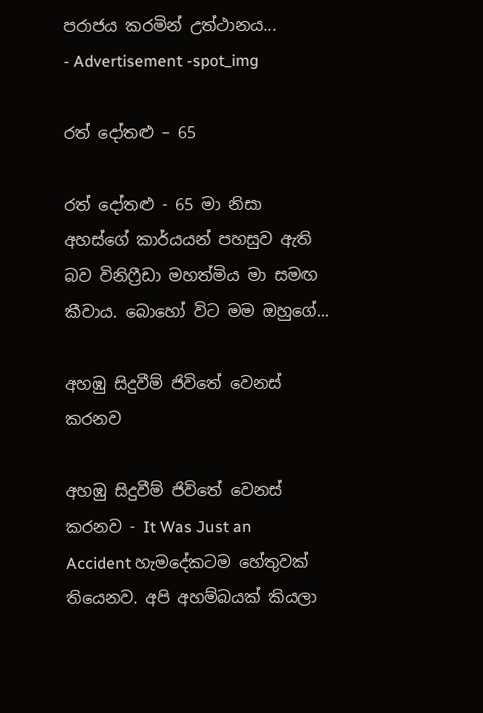පරාජය කරමින් උත්ථානය...
- Advertisement -spot_img

රත් දෝතළු – 65

රත් දෝතළු - 65 මා නිසා අහස්ගේ කාර්යයන් පහසුව ඇති බව විනිෆ්‍රීඩා මහත්මිය මා සමඟ කීවාය. බොහෝ විට මම ඔහුගේ...

අහඹු සිදුවීම් ජිවිතේ වෙනස් කරනව

අහඹු සිදුවීම් ජිවිතේ වෙනස් කරනව - It Was Just an Accident හැමදේකටම හේතුවක් තියෙනව. අපි අහම්බයක් කියලා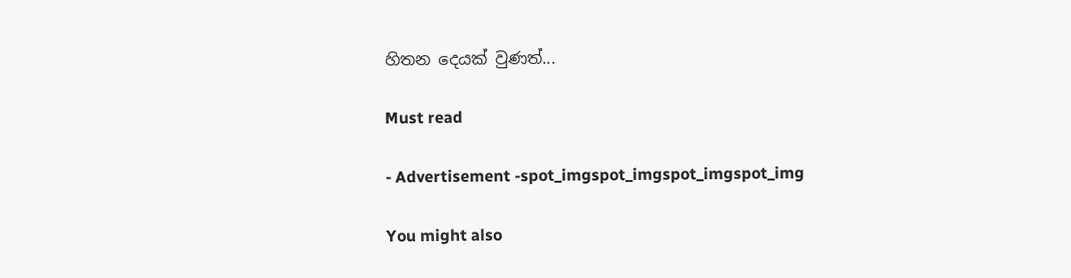හිතන දෙයක් වුණත්...

Must read

- Advertisement -spot_imgspot_imgspot_imgspot_img

You might also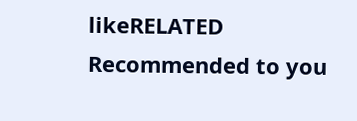likeRELATED
Recommended to you